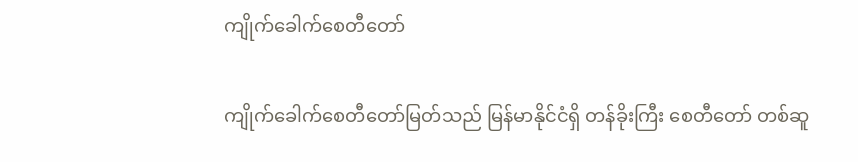ကျိုက်ခေါက်စေတီတော်

ကျိုက်ခေါက်စေတီတော်မြတ်သည် မြန်မာနိုင်ငံရှိ တန်ခိုးကြီး စေတီတော် တစ်ဆူ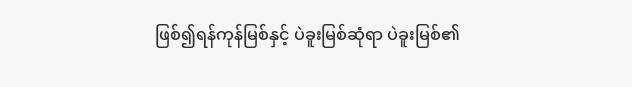ဖြစ်၍ရန်ကုန်မြစ်နှင့် ပဲခူးမြစ်ဆုံရာ ပဲခူးမြစ်၏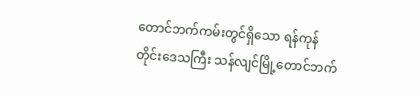တောင်ဘက်ကမ်းတွင်ရှိသော ရန်ကုန်တိုင်းဒေသကြီး သန်လျင်မြို့တောင်ဘက်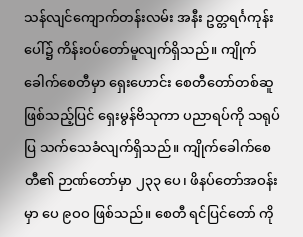သန်လျင်ကျောက်တန်းလမ်း အနီး ဥတ္တရင်္ဂကုန်းပေါ်၌ ကိန်းဝပ်တော်မူလျက်ရှိသည်။ ကျိုက်ခေါက်စေတီမှာ ရှေးဟောင်း စေတီတော်တစ်ဆူ ဖြစ်သည့်ပြင် ရှေးမွန်ဗိသုကာ ပညာရပ်ကို သရုပ်ပြ သက်သေခံလျက်ရှိသည်။ ကျိုက်ခေါက်စေတီ၏ ဉာဏ်တော်မှာ ၂၃၃ ပေ၊ ဖိနပ်တော်အဝန်းမှာ ပေ ၉ဝဝ ဖြစ်သည်။ စေတီ ရင်ပြင်တော် ကို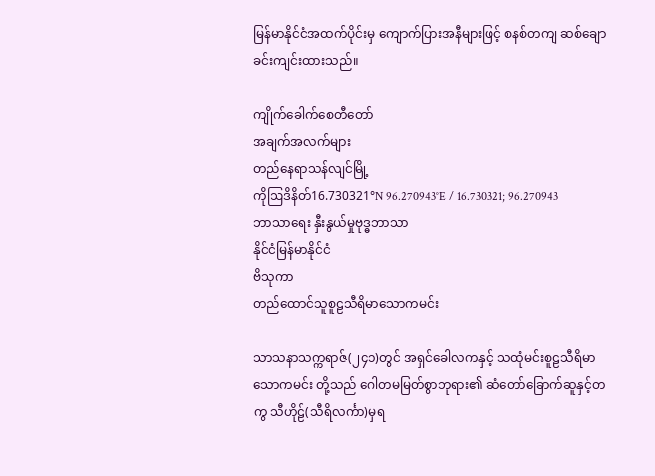မြန်မာနိုင်ငံအထက်ပိုင်းမှ ကျောက်ပြားအနီများဖြင့် စနစ်တကျ ဆစ်ချောခင်းကျင်းထားသည်။

ကျိုက်ခေါက်စေတီတော်
အချက်အလက်များ
တည်နေရာသန်လျင်မြို့
ကိုဩဒိနိတ်16.730321°N 96.270943°E / 16.730321; 96.270943
ဘာသာရေး နှီးနွယ်မှုဗုဒ္ဓဘာသာ
နိုင်ငံမြန်မာနိုင်ငံ
ဗိသုကာ
တည်ထောင်သူစူဠသီရိမာသောကမင်း

သာသနာသက္ကရာဇ်(၂၄၁)တွင် အရှင်ခေါလကနှင့် သထုံမင်းစူဠသီရိမာသောကမင်း တို့သည် ဂေါတမမြတ်စွာဘုရား၏ ဆံတော်ခြောက်ဆူနှင့်တကွ သီဟိုဠ်(သီရိလင်္ကာ)မှရ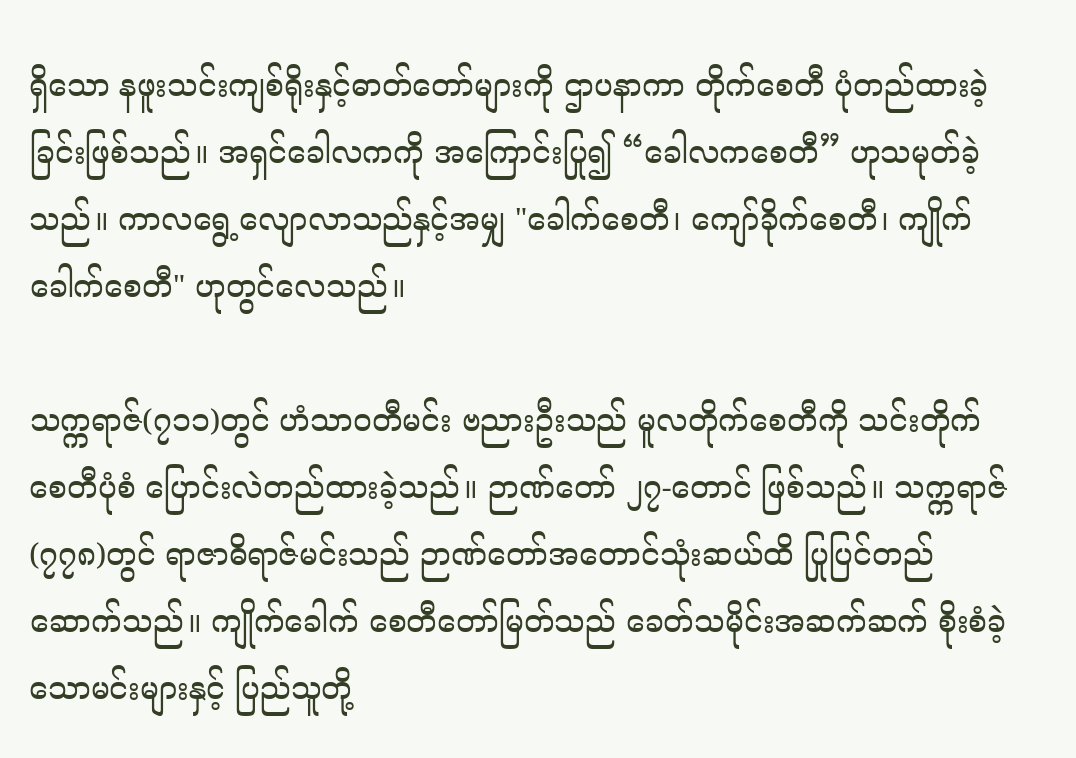ရှိသော နဖူးသင်းကျစ်ရိုးနှင့်ဓာတ်တော်များကို ဌာပနာကာ တိုက်စေတီ ပုံတည်ထားခဲ့ခြင်းဖြစ်သည်။ အရှင်ခေါလကကို အကြောင်းပြု၍ “ခေါလကစေတီ” ဟုသမုတ်ခဲ့သည်။ ကာလရွေ့လျောလာသည်နှင့်အမျှ "ခေါက်စေတီ၊ ကျော်ခိုက်စေတီ၊ ကျိုက်ခေါက်စေတီ" ဟုတွင်လေသည်။

သက္ကရာဇ်(၇၁၁)တွင် ဟံသာဝတီမင်း ဗညားဦးသည် မူလတိုက်စေတီကို သင်းတိုက်စေတီပုံစံ ပြောင်းလဲတည်ထားခဲ့သည်။ ဉာဏ်တော် ၂၇-တောင် ဖြစ်သည်။ သက္ကရာဇ်(၇၇၈)တွင် ရာဇာဓိရာဇ်မင်းသည် ဉာဏ်တော်အတောင်သုံးဆယ်ထိ ပြုပြင်တည်ဆောက်သည်။ ကျိုက်ခေါက် စေတီတော်မြတ်သည် ခေတ်သမိုင်းအဆက်ဆက် စိုးစံခဲ့သောမင်းများနှင့် ပြည်သူတို့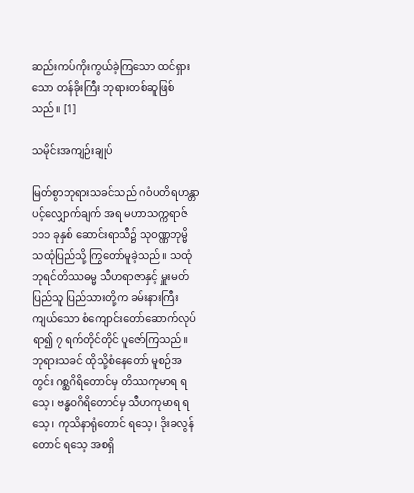ဆည်းကပ်ကိုးကွယ်ခဲ့ကြသော ထင်ရှားသော တန်ခိုးကြီး ဘုရားတစ်ဆူဖြစ်သည်။ [1]

သမိုင်းအကျဉ်းချုပ်

မြတ်စွာဘုရားသခင်သည် ဂဝံပတိရဟန္တာ ပင့်လျှောက်ချက် အရ မဟာသက္ကရာဇ် ၁၁၁ ခုနှစ် ဆောင်းရာသီ၌ သုဝဏ္ဏဘုမ္မိ သထုံပြည်သို့ ကြွတော်မူခဲ့သည်။ သထုံဘုရင်တိဿဓမ္မ သီဟရာဇာနှင့် မှူးမတ်ပြည်သူ ပြည်သားတို့က ခမ်းနားကြီးကျယ်သော စံကျောင်းတော်ဆောက်လုပ်ရာ၍ ၇ ရက်တိုင်တိုင် ပူဇော်ကြသည်။ ဘုရားသခင် ထိုသို့စံနေတော် မူစဉ်အတွင်း ဂစ္ဆဂိရိတောင်မှ တိဿကုမာရ ရသေ့၊ ဗန္ဓဝဂိရိတောင်မှ သီဟကုမာရ ရသေ့၊ ကုသိနာရုံတောင် ရသေ့၊ ဒိုးခလွန်တောင် ရသေ့ အစရှိ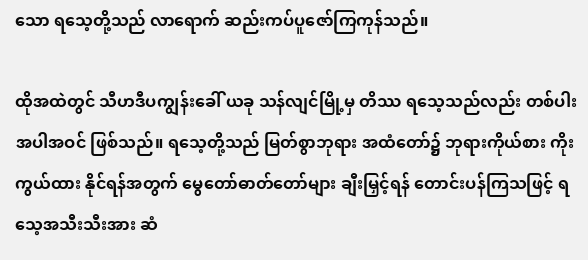သော ရသေ့တို့သည် လာရောက် ဆည်းကပ်ပူဇော်ကြကုန်သည်။

ထိုအထဲတွင် သီဟဒီပကျွန်းခေါ် ယခု သန်လျင်မြို့မှ တိဿ ရသေ့သည်လည်း တစ်ပါးအပါအဝင် ဖြစ်သည်။ ရသေ့တို့သည် မြတ်စွာဘုရား အထံတော်၌ ဘုရားကိုယ်စား ကိုးကွယ်ထား နိုင်ရန်အတွက် မွေတော်ဓာတ်တော်များ ချီးမြှင့်ရန် တောင်းပန်ကြသဖြင့် ရသေ့အသီးသီးအား ဆံ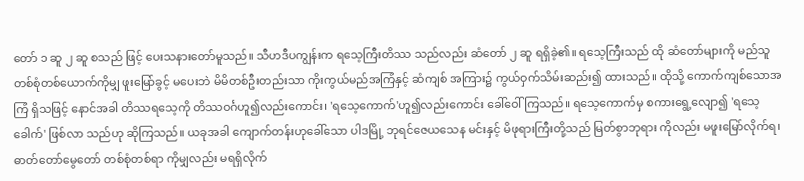တော် ၁ ဆူ ၂ ဆူ စသည် ဖြင့် ပေးသနားတော်မူသည်။ သီဟဒီပကျွန်းက ရသေ့ကြီးတိဿ သည်လည်း ဆံတော် ၂ ဆူ ရရှိခဲ့၏။ ရသေ့ကြီးသည် ထို ဆံတော်များကို မည်သူတစ်စုံတစ်ယောက်ကိုမျှ ဖူးမြော်ခွင့် မပေးဘဲ မိမိတစ်ဦးတည်းသာ ကိုးကွယ်မည်အကြံနှင့် ဆံကျစ် အကြား၌ ကွယ်ဝှက်သိမ်းဆည်း၍ ထားသည်။ ထိုသို့ ကောက်ကျစ်သောအကြံ ရှိသဖြင့် နောင်အခါ တိဿရသေ့ကို တိဿဝင်္ဂဟူ၍လည်းကောင်း၊ 'ရသေ့ကောက်'ဟူ၍လည်းကောင်း ခေါ်ဝေါ်ကြသည်။ ရသေ့ကောက်မှ စကားရွေ့လျော၍ 'ရသေ့ခေါက်' ဖြစ်လာ သည်ဟု ဆိုကြသည်။ ယခုအခါ ကျောက်တန်းဟုခေါ်သော ပါဒမြို့ ဘုရင်ဇေယသေန မင်းနှင့် မိဖုရားကြီးတို့သည် မြတ်စွာဘုရား ကိုလည်း မဖူးမြော်လိုက်ရ၊ ဓာတ်တော်မွေတော် တစ်စုံတစ်ရာ ကိုမျှလည်း မရရှိလိုက်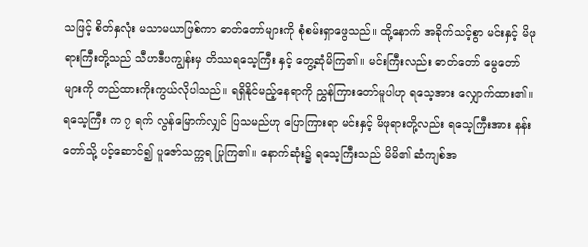သဖြင့် စိတ်နှလုံး မသာမယာဖြစ်ကာ ဓာတ်တော်များကို စုံစမ်းရှာဖွေသည်။ ထို့နောက် အခိုက်သင့်စွာ မင်းနှင့် မိဖုရားကြီးတို့သည် သီဟဒီပကျွန်းမှ တိဿရသေ့ကြီး နှင့် တွေ့ဆုံမိကြ၏။ မင်းကြီးလည်း ဓာတ်တော် မွေတော် များကို တည်ထားကိုးကွယ်လိုပါသည်။ ရရှိနိုင်မည့်နေရာကို ညွှန်ကြားတော်မူပါဟု ရသေ့အား လျှောက်ထား၏။ ရသေ့ကြီး က ၇ ရက် လွန်မြောက်လျှင် ပြသမည်ဟု ပြောကြားရာ မင်းနှင့် မိဖုရားတို့လည်း ရသေ့ကြီးအား နန်းတော်သို့ ပင့်ဆောင်၍ ပူဇော်သက္ကရ ပြုကြ၏။ နောက်ဆုံး၌ ရသေ့ကြီးသည် မိမိ၏ ဆံကျစ်အ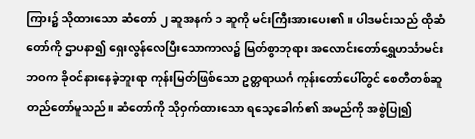ကြား၌ သိုထားသော ဆံတော် ၂ ဆူအနက် ၁ ဆူကို မင်းကြီးအားပေး၏။ ပါဒမင်းသည် ထိုဆံတော်ကို ဌာပနာ၍ ရှေးလွန်လေပြီးသောကာလ၌ မြတ်စွာဘုရား အလောင်းတော်ရွှေဟင်္သာမင်း ဘဝက ခိုဝင်နားနေခဲ့ဘူးရာ ကုန်းမြတ်ဖြစ်သော ဥတ္တရာယင်္ဂ ကုန်းတော်ပေါ်တွင် စေတီတစ်ဆူ တည်တော်မူသည်။ ဆံတော်ကို သိုဝှက်ထားသော ရသေ့ခေါက်၏ အမည်ကို အစွဲပြု၍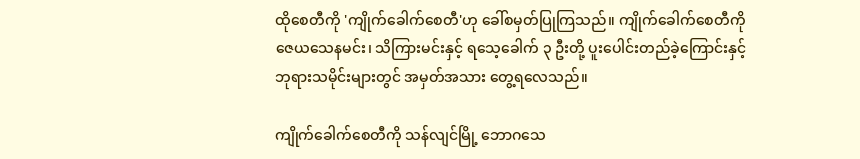ထိုစေတီကို 'ကျိုက်ခေါက်စေတီ'ဟု ခေါ်စမှတ်ပြုကြသည်။ ကျိုက်ခေါက်စေတီကို ဇေယသေနမင်း၊ သိကြားမင်းနှင့် ရသေ့ခေါက် ၃ ဦးတို့ ပူးပေါင်းတည်ခဲ့ကြောင်းနှင့် ဘုရားသမိုင်းများတွင် အမှတ်အသား တွေ့ရလေသည်။

ကျိုက်ခေါက်စေတီကို သန်လျင်မြို့ ဘောဂသေ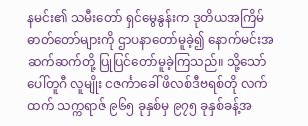နမင်း၏ သမီးတော် ရှင်မွေနွန်းက ဒုတိယအကြိမ် ဓာတ်တော်များကို ဌာပနာတော်မူခဲ့၍ နောက်မင်းအဆက်ဆက်တို့ ပြုပြင်တော်မူခဲ့ကြသည်။ သို့သော် ပေါ်တူဂီ လူမျိုး ငဇင်္ကာခေါ် ဖိလစ်ဒီဗရစ်တို လက်ထက် သက္ကရာဇ် ၉၆၅ ခုနှစ်မှ ၉၇၅ ခုနှစ်ခန့်အ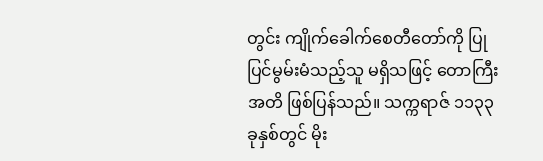တွင်း ကျိုက်ခေါက်စေတီတော်ကို ပြုပြင်မွမ်းမံသည့်သူ မရှိသဖြင့် တောကြီးအတိ ဖြစ်ပြန်သည်။ သက္ကရာဇ် ၁၁၃၃ ခုနှစ်တွင် မိုး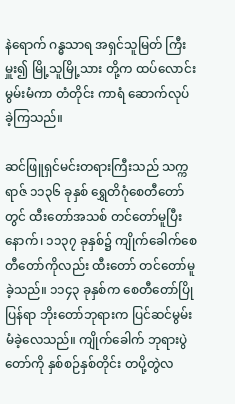နဲရောက် ဂန္ဓသာရ အရှင်သူမြတ် ကြီးမှူး၍ မြို့သူမြို့သား တို့က ထပ်လောင်းမွမ်းမံကာ တံတိုင်း ကာရံ ဆောက်လုပ်ခဲ့ကြသည်။

ဆင်ဖြူရှင်မင်းတရားကြီးသည် သက္ကရာဇ် ၁၁၃၆ ခုနှစ် ရွှေတိဂုံစေတီတော်တွင် ထီးတော်အသစ် တင်တော်မူပြီးနောက်၊ ၁၁၃၇ ခုနှစ်၌ ကျိုက်ခေါက်စေတီတော်ကိုလည်း ထီးတော် တင်တော်မူခဲ့သည်။ ၁၁၄၃ ခုနှစ်က စေတီတော်ပြိုပြန်ရာ ဘိုးတော်ဘုရားက ပြင်ဆင်မွမ်းမံခဲ့လေသည်။ ကျိုက်ခေါက် ဘုရားပွဲတော်ကို နှစ်စဉ်နှစ်တိုင်း တပို့တွဲလ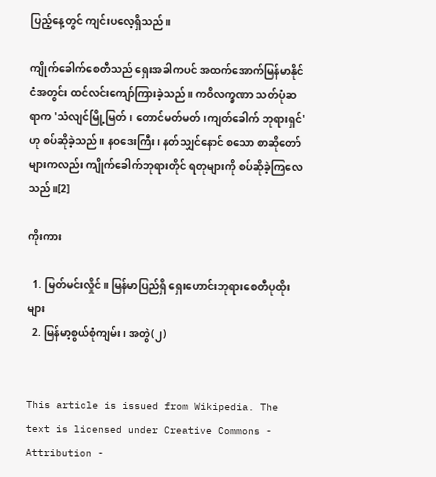ပြည့်နေ့တွင် ကျင်းပလေ့ရှိသည်။

ကျိုက်ခေါက်စေတီသည် ရှေးအခါကပင် အထက်အောက်မြန်မာနိုင်ငံအတွင်း ထင်လင်းကျော်ကြားခဲ့သည်။ ကဝိလက္ခဏာ သတ်ပုံဆရာက 'သံလျင်မြို့မြတ်၊ တောင်မတ်မတ်၊ကျတ်ခေါက် ဘုရားရှင်'ဟု စပ်ဆိုခဲ့သည်။ နဝဒေးကြီး၊ နတ်သျှင်နောင် စသော စာဆိုတော်များကလည်း ကျိုက်ခေါက်ဘုရားတိုင် ရတုများကို စပ်ဆိုခဲ့ကြလေသည်။[2]

ကိုးကား

  1. မြတ်မင်းလှိုင်။ မြန်မာပြည်ရှိ ရှေးဟောင်းဘုရားစေတီပုထိုးများ
  2. မြန်မာ့စွယ်စုံကျမ်း၊ အတွဲ(၂)


This article is issued from Wikipedia. The text is licensed under Creative Commons - Attribution -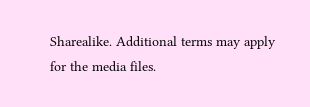Sharealike. Additional terms may apply for the media files.